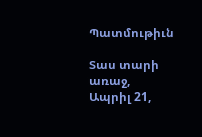Պատմութիւն

Տաս տարի առաջ, Ապրիլ 21,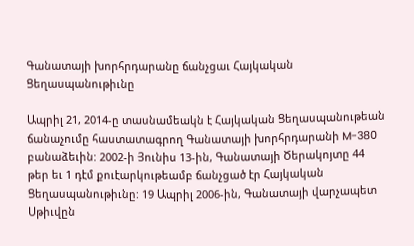Գանատայի խորհրդարանը ճանչցաւ Հայկական Ցեղասպանութիւնը

Ապրիլ 21, 2014-ը տասնամեակն է Հայկական Ցեղասպանութեան ճանաչումը հաստատագրող Գանատայի խորհրդարանի M-380 բանաձեւին: 2002-ի Յունիս 13-ին, Գանատայի Ծերակոյտը 44 թեր եւ 1 դէմ քուէարկութեամբ ճանչցած էր Հայկական Ցեղասպանութիւնը: 19 Ապրիլ 2006-ին, Գանատայի վարչապետ Սթիւվըն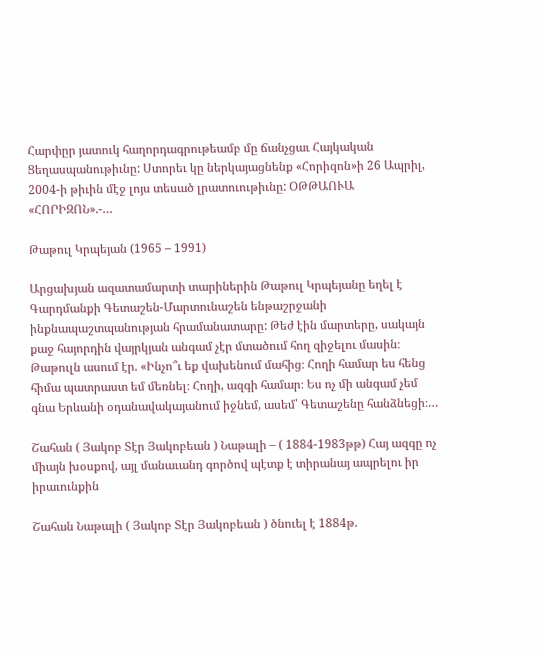Հարփըր յատուկ հաղորդագրութեամբ մը ճանչցաւ Հայկական Ցեղասպանութիւնը: Ստորեւ կը ներկայացնենք «Հորիզոն»ի 26 Ապրիլ, 2004-ի թիւին մէջ լոյս տեսած լրատուութիւնը: ՕԹԹԱՈՒԱ «ՀՈՐԻԶՈՆ».-…

Թաթուլ Կրպեյան (1965 – 1991)

Արցախյան ազատամարտի տարիներին Թաթուլ Կրպեյանը եղել է Գարդմանքի Գետաշեն-Մարտունաշեն ենթաշրջանի ինքնապաշտպանության հրամանատարը: Թեժ էին մարտերը, սակայն քաջ հայորդին վայրկյան անգամ չէր մտածում հող զիջելու մասին։ Թաթուլն ասում էր. «Ինչո՞ւ եք վախենում մահից։ Հողի համար ես հենց հիմա պատրաստ եմ մեռնել։ Հողի, ազգի համար։ Ես ոչ մի անգամ չեմ գնա Երևանի օդանավակայանում իջնեմ, ասեմ՝ Գետաշենը հանձնեցի։…

Շահան ( Յակոբ Տէր Յակոբեան ) Նաթալի – ( 1884-1983թթ) Հայ ազգը ոչ միայն խօսքով, այլ մանաւանդ գործով պէտք է տիրանայ ապրելու իր իրաւունքին

Շահան Նաթալի ( Յակոբ Տէր Յակոբեան ) ծնուել է 1884թ.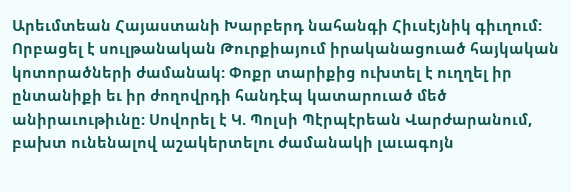Արեւմտեան Հայաստանի Խարբերդ նահանգի Հիւսէյնիկ գիւղում: Որբացել է սուլթանական Թուրքիայում իրականացուած հայկական կոտորածների ժամանակ: Փոքր տարիքից ուխտել է ուղղել իր ընտանիքի եւ իր ժողովրդի հանդէպ կատարուած մեծ անիրաւութիւնը: Սովորել է Կ. Պոլսի Պէրպէրեան Վարժարանում, բախտ ունենալով աշակերտելու ժամանակի լաւագոյն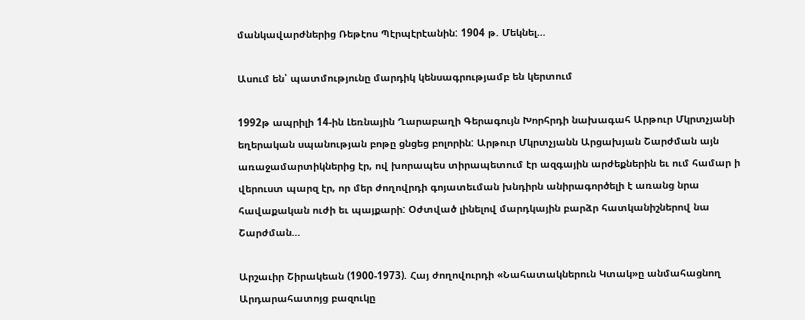մանկավարժներից Ռեթէոս Պէրպէրէանին: 1904 թ. Մեկնել…

Ասում են՝ պատմությունը մարդիկ կենսագրությամբ են կերտում

1992թ ապրիլի 14-ին Լեռնային Ղարաբաղի Գերագույն Խորհրդի նախագահ Արթուր Մկրտչյանի եղերական սպանության բոթը ցնցեց բոլորին: Արթուր Մկրտչյանն Արցախյան Շարժման այն առաջամարտիկներից էր, ով խորապես տիրապետում էր ազգային արժեքներին եւ ում համար ի վերուստ պարզ էր, որ մեր ժողովրդի գոյատեւման խնդիրն անիրագործելի է առանց նրա հավաքական ուժի եւ պայքարի: Օժտված լինելով մարդկային բարձր հատկանիշներով նա Շարժման…

Արշաւիր Շիրակեան (1900-1973). Հայ ժողովուրդի «Նահատակներուն Կտակ»ը անմահացնող Արդարահատոյց բազուկը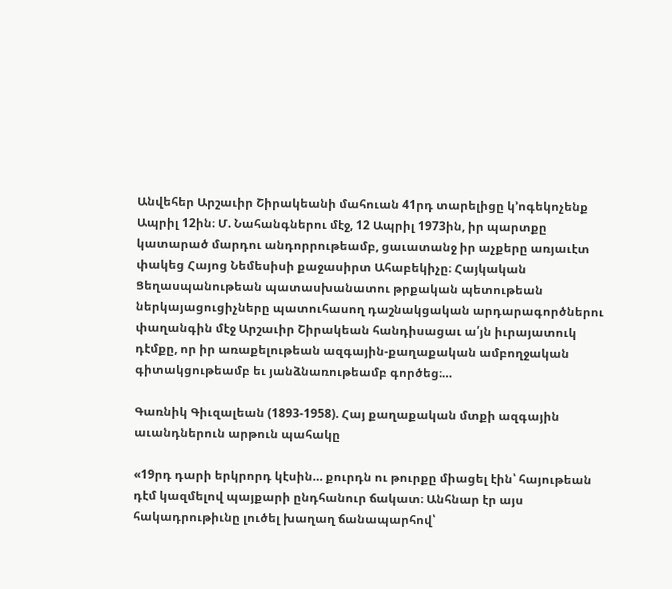Անվեհեր Արշաւիր Շիրակեանի մահուան 41րդ տարելիցը կ’ոգեկոչենք Ապրիլ 12ին։ Մ. Նահանգներու մէջ, 12 Ապրիլ 1973ին, իր պարտքը կատարած մարդու անդորրութեամբ, ցաւատանջ իր աչքերը առյաւէտ փակեց Հայոց Նեմեսիսի քաջասիրտ Ահաբեկիչը։ Հայկական Ցեղասպանութեան պատասխանատու թրքական պետութեան ներկայացուցիչները պատուհասող դաշնակցական արդարագործներու փաղանգին մէջ Արշաւիր Շիրակեան հանդիսացաւ ա՛յն իւրայատուկ դէմքը, որ իր առաքելութեան ազգային-քաղաքական ամբողջական գիտակցութեամբ եւ յանձնառութեամբ գործեց։…

Գառնիկ Գիւզալեան (1893-1958). Հայ քաղաքական մտքի ազգային աւանդներուն արթուն պահակը

«19րդ դարի երկրորդ կէսին… քուրդն ու թուրքը միացել էին՝ հայութեան դէմ կազմելով պայքարի ընդհանուր ճակատ։ Անհնար էր այս հակադրութիւնը լուծել խաղաղ ճանապարհով՝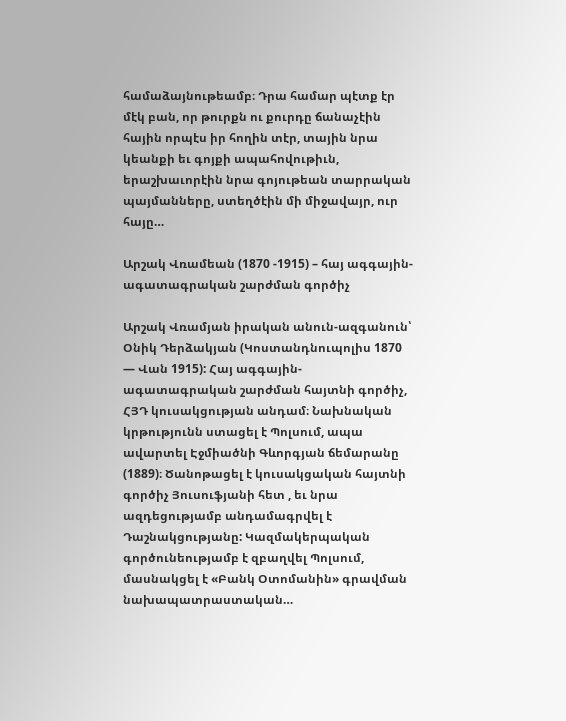համաձայնութեամբ։ Դրա համար պէտք էր մէկ բան, որ թուրքն ու քուրդը ճանաչէին հային որպէս իր հողին տէր, տային նրա կեանքի եւ գոյքի ապահովութիւն, երաշխաւորէին նրա գոյութեան տարրական պայմանները, ստեղծէին մի միջավայր, ուր հայը…

Արշակ Վռամեան (1870 -1915) – հայ ագգային-ագատագրական շարժման գործիչ

Արշակ Վռամյան իրական անուն-ազգանուն՝ Օնիկ Դերձակյան (Կոստանդնուպոլիս 1870 — Վան 1915): Հայ ագգային-ագատագրական շարժման հայտնի գործիչ, ՀՅԴ կուսակցության անդամ։ Նախնական կրթությունն ստացել է Պոլսում, ապա ավարտել Էջմիածնի Գևորգյան ճեմարանը (1889)։ Ծանոթացել է կուսակցական հայտնի գործիչ Յուսուֆյանի հետ , եւ նրա ազդեցությամբ անդամագրվել է Դաշնակցությանը: Կազմակերպական գործունեությամբ է զբաղվել Պոլսում, մասնակցել է «Բանկ Օտոմանին» գրավման նախապատրաստական…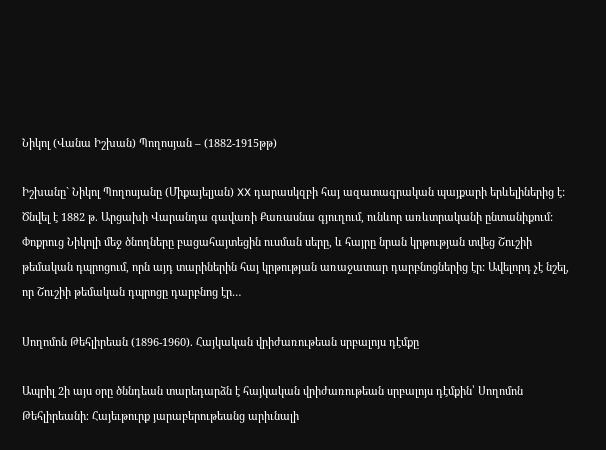Նիկոլ (Վանա Իշխան) Պողոսյան – (1882-1915թթ)

Իշխանը` Նիկոլ Պողոսյանը (Միքայելյան) XX դարասկզբի հայ ազատագրական պայքարի երևելիներից է: Ծնվել է 1882 թ. Արցախի Վարանդա գավառի Քառասնա գյուղում, ունևոր առևտրականի ընտանիքում: Փոքրուց Նիկոլի մեջ ծնողները բացահայտեցին ուսման սերը, և հայրը նրան կրթության տվեց Շուշիի թեմական դպրոցում, որն այդ տարիներին հայ կրթության առաջատար դարբնոցներից էր: Ավելորդ չէ նշել, որ Շուշիի թեմական դպրոցը դարբնոց էր…

Սողոմոն Թեհլիրեան (1896-1960). Հայկական վրիժառութեան սրբալոյս դէմքը

Ապրիլ 2ի այս օրը ծննդեան տարեդարձն է հայկական վրիժառութեան սրբալոյս դէմքին՝ Սողոմոն Թեհլիրեանի։ Հայեւթուրք յարաբերութեանց արիւնալի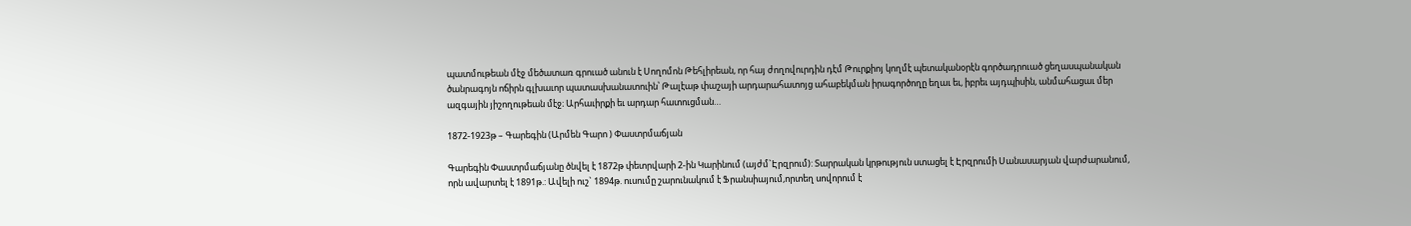պատմութեան մէջ մեծատառ գրուած անուն է Սողոմոն Թեհլիրեան, որ հայ ժողովուրդին դէմ Թուրքիոյ կողմէ պետականօրէն գործադրուած ցեղասպանական ծանրագոյն ոճիրն գլխաւոր պատասխանատուին՝ Թալէաթ փաշայի արդարահատոյց ահաբեկման իրագործողը եղաւ եւ, իբրեւ այդպիսին, անմահացաւ մեր ազգային յիշողութեան մէջ։ Արհաւիրքի եւ արդար հատուցման…

1872-1923թ – Գարեգին (Արմեն Գարո ) Փաստրմաճյան

Գարեգին Փաստրմաճյանը ծնվել է 1872թ փետրվարի 2-ին Կարինում (այժմ`Էրզրում): Տարրական կրթություն ստացել է Էրզրումի Սանասարյան վարժարանում, որն ավարտել է 1891թ.: Ավելի ուշ` 1894թ. ուսումը շարունակում է Ֆրանսիայում,որտեղ սովորում է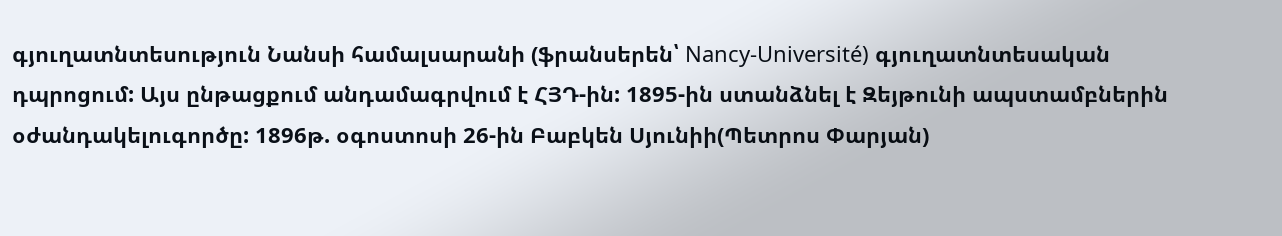գյուղատնտեսություն Նանսի համալսարանի (ֆրանսերեն՝ Nancy-Université) գյուղատնտեսական դպրոցում: Այս ընթացքում անդամագրվում է ՀՅԴ-ին: 1895-ին ստանձնել է Զեյթունի ապստամբներին օժանդակելուգործը: 1896թ. օգոստոսի 26-ին Բաբկեն Սյունիի(Պետրոս Փարյան)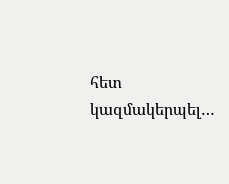հետ կազմակերպել…